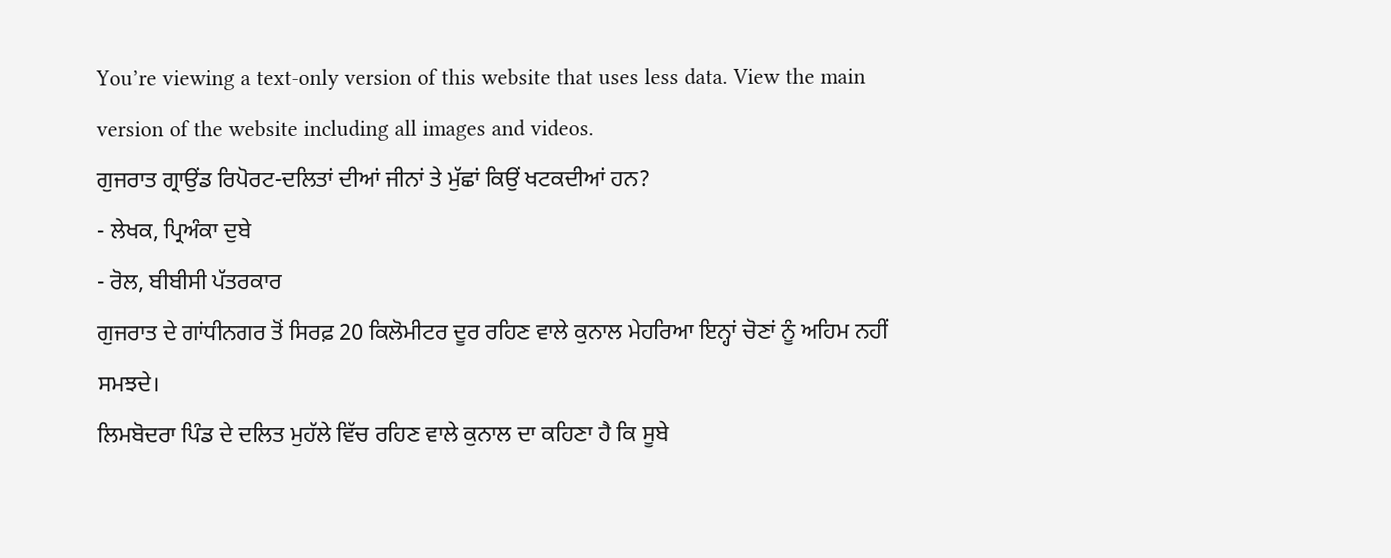You’re viewing a text-only version of this website that uses less data. View the main version of the website including all images and videos.
ਗੁਜਰਾਤ ਗ੍ਰਾਉਂਡ ਰਿਪੋਰਟ-ਦਲਿਤਾਂ ਦੀਆਂ ਜੀਨਾਂ ਤੇ ਮੁੱਛਾਂ ਕਿਉਂ ਖਟਕਦੀਆਂ ਹਨ?
- ਲੇਖਕ, ਪ੍ਰਿਅੰਕਾ ਦੁਬੇ
- ਰੋਲ, ਬੀਬੀਸੀ ਪੱਤਰਕਾਰ
ਗੁਜਰਾਤ ਦੇ ਗਾਂਧੀਨਗਰ ਤੋਂ ਸਿਰਫ਼ 20 ਕਿਲੋਮੀਟਰ ਦੂਰ ਰਹਿਣ ਵਾਲੇ ਕੁਨਾਲ ਮੇਹਰਿਆ ਇਨ੍ਹਾਂ ਚੋਣਾਂ ਨੂੰ ਅਹਿਮ ਨਹੀਂ ਸਮਝਦੇ।
ਲਿਮਬੋਦਰਾ ਪਿੰਡ ਦੇ ਦਲਿਤ ਮੁਹੱਲੇ ਵਿੱਚ ਰਹਿਣ ਵਾਲੇ ਕੁਨਾਲ ਦਾ ਕਹਿਣਾ ਹੈ ਕਿ ਸੂਬੇ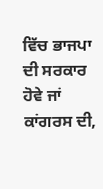ਵਿੱਚ ਭਾਜਪਾ ਦੀ ਸਰਕਾਰ ਹੋਵੇ ਜਾਂ ਕਾਂਗਰਸ ਦੀ,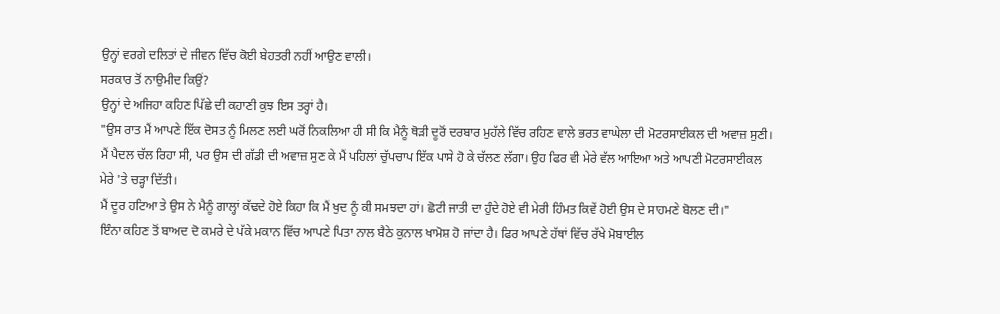ਉਨ੍ਹਾਂ ਵਰਗੇ ਦਲਿਤਾਂ ਦੇ ਜੀਵਨ ਵਿੱਚ ਕੋਈ ਬੇਹਤਰੀ ਨਹੀਂ ਆਉਣ ਵਾਲੀ।
ਸਰਕਾਰ ਤੋਂ ਨਾਉਮੀਦ ਕਿਉਂ?
ਉਨ੍ਹਾਂ ਦੇ ਅਜਿਹਾ ਕਹਿਣ ਪਿੱਛੇ ਦੀ ਕਹਾਣੀ ਕੁਝ ਇਸ ਤਰ੍ਹਾਂ ਹੈ।
"ਉਸ ਰਾਤ ਮੈਂ ਆਪਣੇ ਇੱਕ ਦੋਸਤ ਨੂੰ ਮਿਲਣ ਲਈ ਘਰੋਂ ਨਿਕਲਿਆ ਹੀ ਸੀ ਕਿ ਮੈਨੂੰ ਥੋੜੀ ਦੂਰੋਂ ਦਰਬਾਰ ਮੁਹੱਲੇ ਵਿੱਚ ਰਹਿਣ ਵਾਲੇ ਭਰਤ ਵਾਘੇਲਾ ਦੀ ਮੋਟਰਸਾਈਕਲ ਦੀ ਅਵਾਜ਼ ਸੁਣੀ।
ਮੈਂ ਪੈਦਲ ਚੱਲ ਰਿਹਾ ਸੀ, ਪਰ ਉਸ ਦੀ ਗੱਡੀ ਦੀ ਅਵਾਜ਼ ਸੁਣ ਕੇ ਮੈਂ ਪਹਿਲਾਂ ਚੁੱਪਚਾਪ ਇੱਕ ਪਾਸੇ ਹੋ ਕੇ ਚੱਲਣ ਲੱਗਾ। ਉਹ ਫਿਰ ਵੀ ਮੇਰੇ ਵੱਲ ਆਇਆ ਅਤੇ ਆਪਣੀ ਮੋਟਰਸਾਈਕਲ ਮੇਰੇ 'ਤੇ ਚੜ੍ਹਾ ਦਿੱਤੀ।
ਮੈਂ ਦੂਰ ਹਟਿਆ ਤੇ ਉਸ ਨੇ ਮੈਨੂੰ ਗਾਲ੍ਹਾਂ ਕੱਢਦੇ ਹੋਏ ਕਿਹਾ ਕਿ ਮੈਂ ਖੁਦ ਨੂੰ ਕੀ ਸਮਝਦਾ ਹਾਂ। ਛੋਟੀ ਜਾਤੀ ਦਾ ਹੁੰਦੇ ਹੋਏ ਵੀ ਮੇਰੀ ਹਿੰਮਤ ਕਿਵੇਂ ਹੋਈ ਉਸ ਦੇ ਸਾਹਮਣੇ ਬੋਲਣ ਦੀ।"
ਇੰਨਾ ਕਹਿਣ ਤੋਂ ਬਾਅਦ ਦੋ ਕਮਰੇ ਦੇ ਪੱਕੇ ਮਕਾਨ ਵਿੱਚ ਆਪਣੇ ਪਿਤਾ ਨਾਲ ਬੈਠੇ ਕੁਨਾਲ ਖਾਮੋਸ਼ ਹੋ ਜਾਂਦਾ ਹੈ। ਫਿਰ ਆਪਣੇ ਹੱਥਾਂ ਵਿੱਚ ਰੱਖੇ ਮੋਬਾਈਲ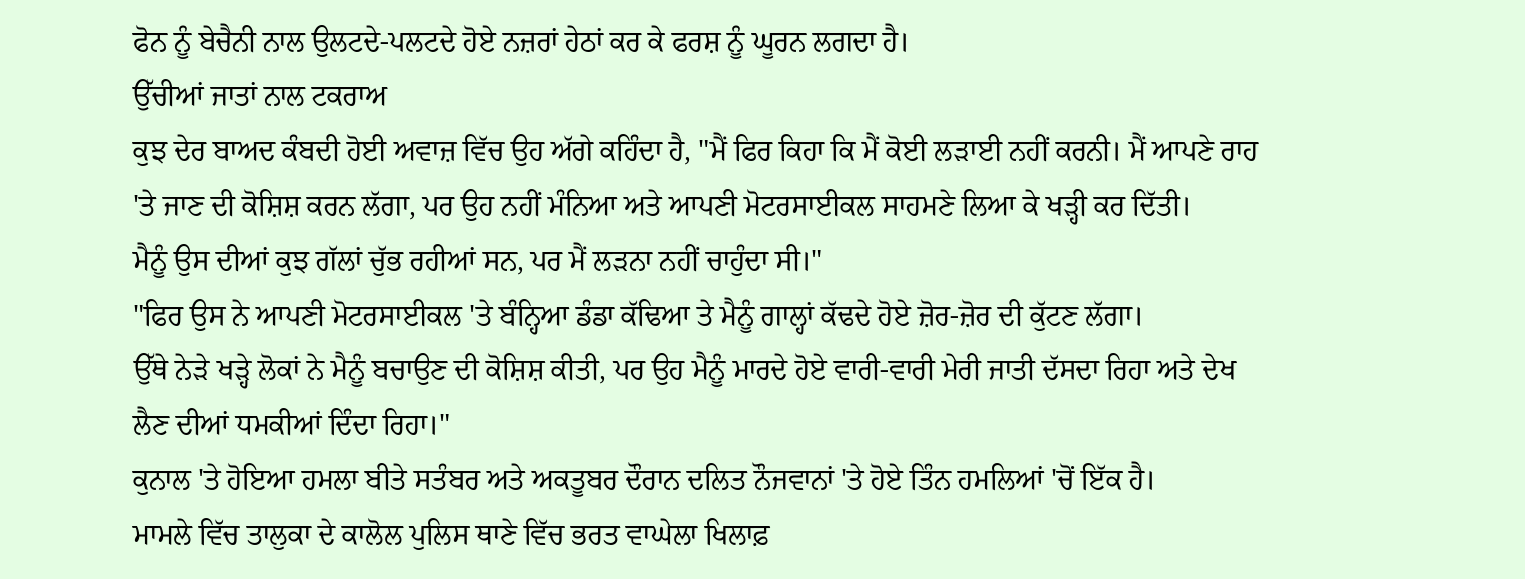ਫੋਨ ਨੂੰ ਬੇਚੈਨੀ ਨਾਲ ਉਲਟਦੇ-ਪਲਟਦੇ ਹੋਏ ਨਜ਼ਰਾਂ ਹੇਠਾਂ ਕਰ ਕੇ ਫਰਸ਼ ਨੂੰ ਘੂਰਨ ਲਗਦਾ ਹੈ।
ਉੱਚੀਆਂ ਜਾਤਾਂ ਨਾਲ ਟਕਰਾਅ
ਕੁਝ ਦੇਰ ਬਾਅਦ ਕੰਬਦੀ ਹੋਈ ਅਵਾਜ਼ ਵਿੱਚ ਉਹ ਅੱਗੇ ਕਹਿੰਦਾ ਹੈ, "ਮੈਂ ਫਿਰ ਕਿਹਾ ਕਿ ਮੈਂ ਕੋਈ ਲੜਾਈ ਨਹੀਂ ਕਰਨੀ। ਮੈਂ ਆਪਣੇ ਰਾਹ 'ਤੇ ਜਾਣ ਦੀ ਕੋਸ਼ਿਸ਼ ਕਰਨ ਲੱਗਾ, ਪਰ ਉਹ ਨਹੀਂ ਮੰਨਿਆ ਅਤੇ ਆਪਣੀ ਮੋਟਰਸਾਈਕਲ ਸਾਹਮਣੇ ਲਿਆ ਕੇ ਖੜ੍ਹੀ ਕਰ ਦਿੱਤੀ।
ਮੈਨੂੰ ਉਸ ਦੀਆਂ ਕੁਝ ਗੱਲਾਂ ਚੁੱਭ ਰਹੀਆਂ ਸਨ, ਪਰ ਮੈਂ ਲੜਨਾ ਨਹੀਂ ਚਾਹੁੰਦਾ ਸੀ।"
"ਫਿਰ ਉਸ ਨੇ ਆਪਣੀ ਮੋਟਰਸਾਈਕਲ 'ਤੇ ਬੰਨ੍ਹਿਆ ਡੰਡਾ ਕੱਢਿਆ ਤੇ ਮੈਨੂੰ ਗਾਲ੍ਹਾਂ ਕੱਢਦੇ ਹੋਏ ਜ਼ੋਰ-ਜ਼ੋਰ ਦੀ ਕੁੱਟਣ ਲੱਗਾ।
ਉੱਥੇ ਨੇੜੇ ਖੜ੍ਹੇ ਲੋਕਾਂ ਨੇ ਮੈਨੂੰ ਬਚਾਉਣ ਦੀ ਕੋਸ਼ਿਸ਼ ਕੀਤੀ, ਪਰ ਉਹ ਮੈਨੂੰ ਮਾਰਦੇ ਹੋਏ ਵਾਰੀ-ਵਾਰੀ ਮੇਰੀ ਜਾਤੀ ਦੱਸਦਾ ਰਿਹਾ ਅਤੇ ਦੇਖ ਲੈਣ ਦੀਆਂ ਧਮਕੀਆਂ ਦਿੰਦਾ ਰਿਹਾ।"
ਕੁਨਾਲ 'ਤੇ ਹੋਇਆ ਹਮਲਾ ਬੀਤੇ ਸਤੰਬਰ ਅਤੇ ਅਕਤੂਬਰ ਦੌਰਾਨ ਦਲਿਤ ਨੌਜਵਾਨਾਂ 'ਤੇ ਹੋਏ ਤਿੰਨ ਹਮਲਿਆਂ 'ਚੋਂ ਇੱਕ ਹੈ।
ਮਾਮਲੇ ਵਿੱਚ ਤਾਲੁਕਾ ਦੇ ਕਾਲੋਲ ਪੁਲਿਸ ਥਾਣੇ ਵਿੱਚ ਭਰਤ ਵਾਘੇਲਾ ਖਿਲਾਫ਼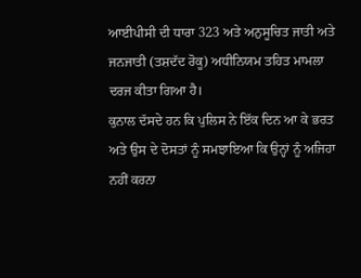ਆਈਪੀਸੀ ਦੀ ਧਾਰਾ 323 ਅਤੇ ਅਨੁਸੂਚਿਤ ਜਾਤੀ ਅਤੇ ਜਨਜਾਤੀ (ਤਸ਼ਦੱਦ ਰੋਕੂ) ਅਧੀਨਿਯਮ ਤਹਿਤ ਮਾਮਲਾ ਦਰਜ ਕੀਤਾ ਗਿਆ ਹੈ।
ਕੁਨਾਲ ਦੱਸਦੇ ਹਨ ਕਿ ਪੁਲਿਸ ਨੇ ਇੱਕ ਦਿਨ ਆ ਕੇ ਭਰਤ ਅਤੇ ਉਸ ਦੇ ਦੋਸਤਾਂ ਨੂੰ ਸਮਝਾਇਆ ਕਿ ਉਨ੍ਹਾਂ ਨੂੰ ਅਜਿਹਾ ਨਹੀਂ ਕਰਨਾ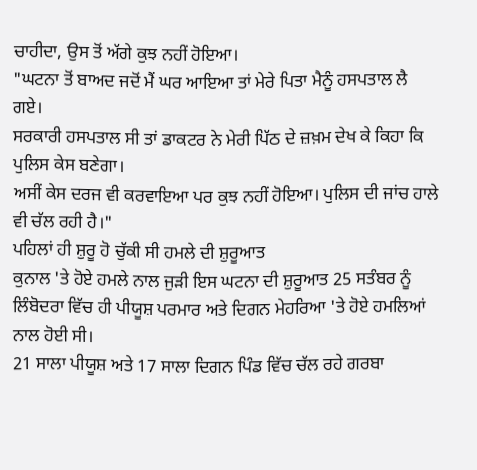ਚਾਹੀਦਾ, ਉਸ ਤੋਂ ਅੱਗੇ ਕੁਝ ਨਹੀਂ ਹੋਇਆ।
"ਘਟਨਾ ਤੋਂ ਬਾਅਦ ਜਦੋਂ ਮੈਂ ਘਰ ਆਇਆ ਤਾਂ ਮੇਰੇ ਪਿਤਾ ਮੈਨੂੰ ਹਸਪਤਾਲ ਲੈ ਗਏ।
ਸਰਕਾਰੀ ਹਸਪਤਾਲ ਸੀ ਤਾਂ ਡਾਕਟਰ ਨੇ ਮੇਰੀ ਪਿੱਠ ਦੇ ਜ਼ਖ਼ਮ ਦੇਖ ਕੇ ਕਿਹਾ ਕਿ ਪੁਲਿਸ ਕੇਸ ਬਣੇਗਾ।
ਅਸੀਂ ਕੇਸ ਦਰਜ ਵੀ ਕਰਵਾਇਆ ਪਰ ਕੁਝ ਨਹੀਂ ਹੋਇਆ। ਪੁਲਿਸ ਦੀ ਜਾਂਚ ਹਾਲੇ ਵੀ ਚੱਲ ਰਹੀ ਹੈ।"
ਪਹਿਲਾਂ ਹੀ ਸ਼ੁਰੂ ਹੋ ਚੁੱਕੀ ਸੀ ਹਮਲੇ ਦੀ ਸ਼ੁਰੂਆਤ
ਕੁਨਾਲ 'ਤੇ ਹੋਏ ਹਮਲੇ ਨਾਲ ਜੁੜੀ ਇਸ ਘਟਨਾ ਦੀ ਸ਼ੁਰੂਆਤ 25 ਸਤੰਬਰ ਨੂੰ ਲਿੰਬੋਦਰਾ ਵਿੱਚ ਹੀ ਪੀਯੂਸ਼ ਪਰਮਾਰ ਅਤੇ ਦਿਗਨ ਮੇਹਰਿਆ 'ਤੇ ਹੋਏ ਹਮਲਿਆਂ ਨਾਲ ਹੋਈ ਸੀ।
21 ਸਾਲਾ ਪੀਯੂਸ਼ ਅਤੇ 17 ਸਾਲਾ ਦਿਗਨ ਪਿੰਡ ਵਿੱਚ ਚੱਲ ਰਹੇ ਗਰਬਾ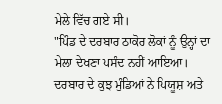ਮੇਲੇ ਵਿੱਚ ਗਏ ਸੀ।
"ਪਿੰਡ ਦੇ ਦਰਬਾਰ ਠਾਕੋਰ ਲੋਕਾਂ ਨੂੰ ਉਨ੍ਹਾਂ ਦਾ ਮੇਲਾ ਦੇਖਣਾ ਪਸੰਦ ਨਹੀਂ ਆਇਆ।
ਦਰਬਾਰ ਦੇ ਕੁਝ ਮੁੰਡਿਆਂ ਨੇ ਪਿਯੂਸ਼ ਅਤੇ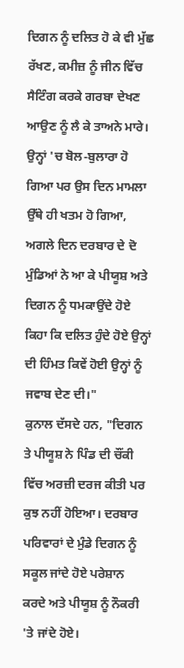ਦਿਗਨ ਨੂੰ ਦਲਿਤ ਹੋ ਕੇ ਵੀ ਮੁੱਛ ਰੱਖਣ, ਕਮੀਜ਼ ਨੂੰ ਜੀਨ ਵਿੱਚ ਸੈਟਿੰਗ ਕਰਕੇ ਗਰਬਾ ਦੇਖਣ ਆਉਣ ਨੂੰ ਲੈ ਕੇ ਤਾਅਨੇ ਮਾਰੇ।
ਉਨ੍ਹਾਂ 'ਚ ਬੋਲ-ਬੁਲਾਰਾ ਹੋ ਗਿਆ ਪਰ ਉਸ ਦਿਨ ਮਾਮਲਾ ਉੱਥੇ ਹੀ ਖਤਮ ਹੋ ਗਿਆ, ਅਗਲੇ ਦਿਨ ਦਰਬਾਰ ਦੇ ਦੋ ਮੁੰਡਿਆਂ ਨੇ ਆ ਕੇ ਪੀਯੂਸ਼ ਅਤੇ ਦਿਗਨ ਨੂੰ ਧਮਕਾਉਂਦੇ ਹੋਏ ਕਿਹਾ ਕਿ ਦਲਿਤ ਹੁੰਦੇ ਹੋਏ ਉਨ੍ਹਾਂ ਦੀ ਹਿੰਮਤ ਕਿਵੇਂ ਹੋਈ ਉਨ੍ਹਾਂ ਨੂੰ ਜਵਾਬ ਦੇਣ ਦੀ।"
ਕੁਨਾਲ ਦੱਸਦੇ ਹਨ, "ਦਿਗਨ ਤੇ ਪੀਯੂਸ਼ ਨੇ ਪਿੰਡ ਦੀ ਚੌਂਕੀ ਵਿੱਚ ਅਰਜ਼ੀ ਦਰਜ ਕੀਤੀ ਪਰ ਕੁਝ ਨਹੀਂ ਹੋਇਆ। ਦਰਬਾਰ ਪਰਿਵਾਰਾਂ ਦੇ ਮੁੰਡੇ ਦਿਗਨ ਨੂੰ ਸਕੂਲ ਜਾਂਦੇ ਹੋਏ ਪਰੇਸ਼ਾਨ ਕਰਦੇ ਅਤੇ ਪੀਯੂਸ਼ ਨੂੰ ਨੌਕਰੀ 'ਤੇ ਜਾਂਦੇ ਹੋਏ।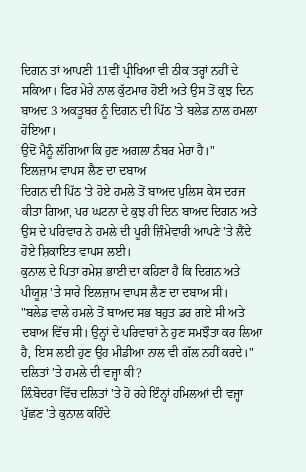ਦਿਗਨ ਤਾਂ ਆਪਣੀ 11ਵੀਂ ਪ੍ਰੀਖਿਆ ਵੀ ਠੀਕ ਤਰ੍ਹਾਂ ਨਹੀਂ ਦੇ ਸਕਿਆ। ਫਿਰ ਮੇਰੇ ਨਾਲ ਕੁੱਟਮਾਰ ਹੋਈ ਅਤੇ ਉਸ ਤੋਂ ਕੁਝ ਦਿਨ ਬਾਅਦ 3 ਅਕਤੂਬਰ ਨੂੰ ਦਿਗਨ ਦੀ ਪਿੱਠ 'ਤੇ ਬਲੇਡ ਨਾਲ ਹਮਲਾ ਹੋਇਆ।
ਉਦੋਂ ਮੈਨੂੰ ਲੱਗਿਆ ਕਿ ਹੁਣ ਅਗਲਾ ਨੰਬਰ ਮੇਰਾ ਹੈ।"
ਇਲਜ਼ਾਮ ਵਾਪਸ ਲੈਣ ਦਾ ਦਬਾਅ
ਦਿਗਨ ਦੀ ਪਿੱਠ 'ਤੇ ਹੋਏ ਹਮਲੇ ਤੋਂ ਬਾਅਦ ਪੁਲਿਸ ਕੇਸ ਦਰਜ ਕੀਤਾ ਗਿਆ, ਪਰ ਘਟਨਾ ਦੇ ਕੁਝ ਹੀ ਦਿਨ ਬਾਅਦ ਦਿਗਨ ਅਤੇ ਉਸ ਦੇ ਪਰਿਵਾਰ ਨੇ ਹਮਲੇ ਦੀ ਪੂਰੀ ਜ਼ਿੰਮੇਵਾਰੀ ਆਪਣੇ 'ਤੇ ਲੈਂਦੇ ਹੋਏ ਸ਼ਿਕਾਇਤ ਵਾਪਸ ਲਈ।
ਕੁਨਾਲ ਦੇ ਪਿਤਾ ਰਮੇਸ਼ ਭਾਈ ਦਾ ਕਹਿਣਾ ਹੈ ਕਿ ਦਿਗਨ ਅਤੇ ਪੀਯੂਸ਼ 'ਤੇ ਸਾਰੇ ਇਲਜ਼ਾਮ ਵਾਪਸ ਲੈਣ ਦਾ ਦਬਾਅ ਸੀ।
"ਬਲੇਡ ਵਾਲੇ ਹਮਲੇ ਤੋਂ ਬਾਅਦ ਸਭ ਬਹੁਤ ਡਰ ਗਏ ਸੀ ਅਤੇ ਦਬਾਅ ਵਿੱਚ ਸੀ। ਉਨ੍ਹਾਂ ਦੇ ਪਰਿਵਾਰਾਂ ਨੇ ਹੁਣ ਸਮਝੌਤਾ ਕਰ ਲਿਆ ਹੈ, ਇਸ ਲਈ ਹੁਣ ਉਹ ਮੀਡੀਆ ਨਾਲ ਵੀ ਗੱਲ ਨਹੀਂ ਕਰਦੇ।"
ਦਲਿਤਾਂ 'ਤੇ ਹਮਲੇ ਦੀ ਵਜ੍ਹਾ ਕੀ?
ਲ਼ਿੰਬੋਦਰਾ ਵਿੱਚ ਦਲਿਤਾਂ 'ਤੇ ਹੋ ਰਹੇ ਇੰਨ੍ਹਾਂ ਹਮਿਲਆਂ ਦੀ ਵਜ੍ਹਾ ਪੁੱਛਣ 'ਤੇ ਕੁਨਾਲ ਕਹਿੰਦੇ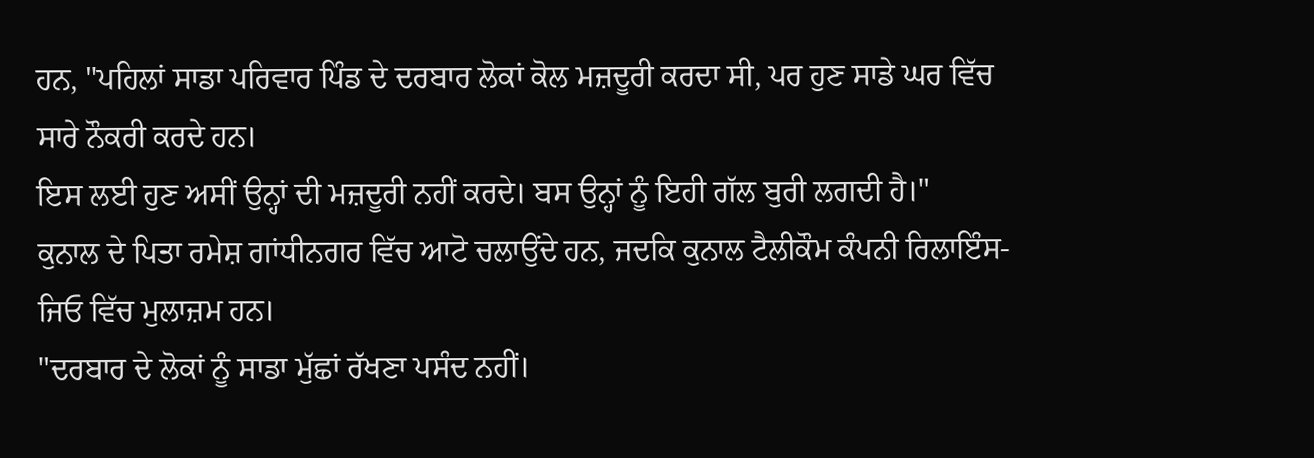ਹਨ, "ਪਹਿਲਾਂ ਸਾਡਾ ਪਰਿਵਾਰ ਪਿੰਡ ਦੇ ਦਰਬਾਰ ਲੋਕਾਂ ਕੋਲ ਮਜ਼ਦੂਰੀ ਕਰਦਾ ਸੀ, ਪਰ ਹੁਣ ਸਾਡੇ ਘਰ ਵਿੱਚ ਸਾਰੇ ਨੌਕਰੀ ਕਰਦੇ ਹਨ।
ਇਸ ਲਈ ਹੁਣ ਅਸੀਂ ਉਨ੍ਹਾਂ ਦੀ ਮਜ਼ਦੂਰੀ ਨਹੀਂ ਕਰਦੇ। ਬਸ ਉਨ੍ਹਾਂ ਨੂੰ ਇਹੀ ਗੱਲ ਬੁਰੀ ਲਗਦੀ ਹੈ।"
ਕੁਨਾਲ ਦੇ ਪਿਤਾ ਰਮੇਸ਼ ਗਾਂਧੀਨਗਰ ਵਿੱਚ ਆਟੋ ਚਲਾਉਂਦੇ ਹਨ, ਜਦਕਿ ਕੁਨਾਲ ਟੈਲੀਕੌਮ ਕੰਪਨੀ ਰਿਲਾਇੰਸ-ਜਿਓ ਵਿੱਚ ਮੁਲਾਜ਼ਮ ਹਨ।
"ਦਰਬਾਰ ਦੇ ਲੋਕਾਂ ਨੂੰ ਸਾਡਾ ਮੁੱਛਾਂ ਰੱਖਣਾ ਪਸੰਦ ਨਹੀਂ।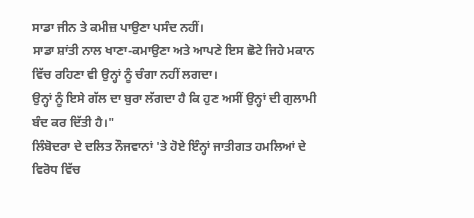ਸਾਡਾ ਜੀਨ ਤੇ ਕਮੀਜ਼ ਪਾਉਣਾ ਪਸੰਦ ਨਹੀਂ।
ਸਾਡਾ ਸ਼ਾਂਤੀ ਨਾਲ ਖਾਣਾ-ਕਮਾਉਣਾ ਅਤੇ ਆਪਣੇ ਇਸ ਛੋਟੇ ਜਿਹੇ ਮਕਾਨ ਵਿੱਚ ਰਹਿਣਾ ਵੀ ਉਨ੍ਹਾਂ ਨੂੰ ਚੰਗਾ ਨਹੀਂ ਲਗਦਾ।
ਉਨ੍ਹਾਂ ਨੂੰ ਇਸੇ ਗੱਲ ਦਾ ਬੁਰਾ ਲੱਗਦਾ ਹੈ ਕਿ ਹੁਣ ਅਸੀਂ ਉਨ੍ਹਾਂ ਦੀ ਗੁਲਾਮੀ ਬੰਦ ਕਰ ਦਿੱਤੀ ਹੈ।"
ਲਿੰਬੋਦਰਾ ਦੇ ਦਲਿਤ ਨੌਜਵਾਨਾਂ 'ਤੇ ਹੋਏ ਇੰਨ੍ਹਾਂ ਜਾਤੀਗਤ ਹਮਲਿਆਂ ਦੇ ਵਿਰੋਧ ਵਿੱਚ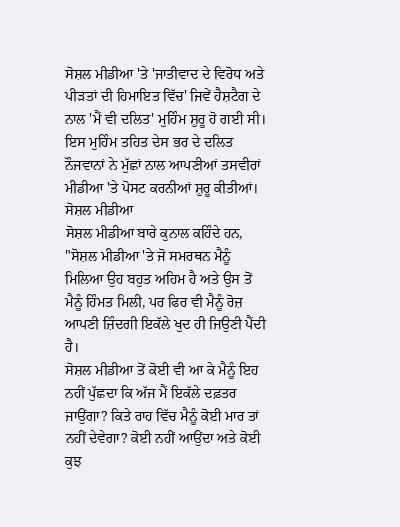ਸੋਸ਼ਲ ਮੀਡੀਆ 'ਤੇ 'ਜਾਤੀਵਾਦ ਦੇ ਵਿਰੋਧ ਅਤੇ ਪੀੜਤਾਂ ਦੀ ਹਿਮਾਇਤ ਵਿੱਚ' ਜਿਵੇਂ ਹੈਸ਼ਟੈਗ ਦੇ ਨਾਲ 'ਮੈਂ ਵੀ ਦਲਿਤ' ਮੁਹਿੰਮ ਸ਼ੁਰੂ ਹੋ ਗਈ ਸੀ।
ਇਸ ਮੁਹਿੰਮ ਤਹਿਤ ਦੇਸ ਭਰ ਦੇ ਦਲਿਤ ਨੌਜਵਾਨਾਂ ਨੇ ਮੁੱਛਾਂ ਨਾਲ ਆਪਣੀਆਂ ਤਸਵੀਰਾਂ ਮੀਡੀਆ 'ਤੇ ਪੋਸਟ ਕਰਨੀਆਂ ਸ਼ੁਰੂ ਕੀਤੀਆਂ।
ਸੋਸ਼ਲ ਮੀਡੀਆ
ਸੋਸ਼ਲ ਮੀਡੀਆ ਬਾਰੇ ਕੁਨਾਲ ਕਹਿੰਦੇ ਹਨ, "ਸੋਸ਼ਲ ਮੀਡੀਆ 'ਤੇ ਜੋ ਸਮਰਥਨ ਮੈਨੂੰ ਮਿਲਿਆ ਉਹ ਬਹੁਤ ਅਹਿਮ ਹੈ ਅਤੇ ਉਸ ਤੋਂ ਮੈਨੂੰ ਹਿੰਮਤ ਮਿਲੀ, ਪਰ ਫਿਰ ਵੀ ਮੈਨੂੰ ਰੋਜ਼ ਆਪਣੀ ਜ਼ਿੰਦਗੀ ਇਕੱਲੇ ਖੁਦ ਹੀ ਜਿਉਣੀ ਪੈਂਦੀ ਹੈ।
ਸੋਸ਼ਲ ਮੀਡੀਆ ਤੋਂ ਕੋਈ ਵੀ ਆ ਕੇ ਮੈਨੂੰ ਇਹ ਨਹੀਂ ਪੁੱਛਦਾ ਕਿ ਅੱਜ ਮੈਂ ਇਕੱਲੇ ਦਫ਼ਤਰ ਜਾਉਂਗਾ? ਕਿਤੇ ਰਾਹ ਵਿੱਚ ਮੈਨੂੰ ਕੋਈ ਮਾਰ ਤਾਂ ਨਹੀਂ ਦੇਵੇਗਾ? ਕੋਈ ਨਹੀਂ ਆਉਂਦਾ ਅਤੇ ਕੋਈ ਕੁਝ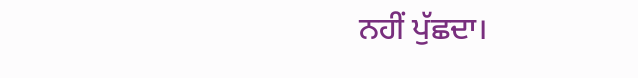ਨਹੀਂ ਪੁੱਛਦਾ।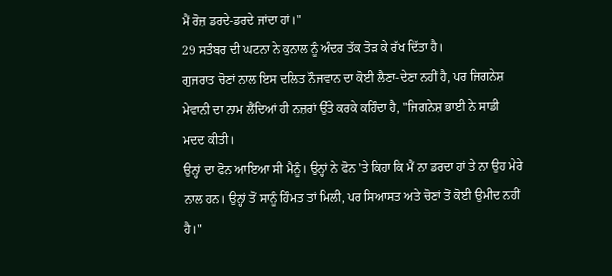ਮੈਂ ਰੋਜ਼ ਡਰਦੇ-ਡਰਦੇ ਜਾਂਦਾ ਹਾਂ।"
29 ਸਤੰਬਰ ਦੀ ਘਟਨਾ ਨੇ ਕੁਨਾਲ ਨੂੰ ਅੰਦਰ ਤੱਕ ਤੋੜ ਕੇ ਰੱਖ ਦਿੱਤਾ ਹੈ।
ਗੁਜਰਾਤ ਚੋਣਾਂ ਨਾਲ ਇਸ ਦਲਿਤ ਨੌਜਵਾਨ ਦਾ ਕੋਈ ਲੈਣਾ-ਦੇਣਾ ਨਹੀਂ ਹੈ, ਪਰ ਜਿਗਨੇਸ਼ ਮੇਵਾਨੀ ਦਾ ਨਾਮ ਲੈਂਦਿਆਂ ਹੀ ਨਜ਼ਰਾਂ ਉੱਤੇ ਕਰਕੇ ਕਹਿੰਦਾ ਹੈ, "ਜਿਗਨੇਸ਼ ਭਾਈ ਨੇ ਸਾਡੀ ਮਦਦ ਕੀਤੀ।
ਉਨ੍ਹਾਂ ਦਾ ਫੋਨ ਆਇਆ ਸੀ ਮੈਨੂੰ। ਉਨ੍ਹਾਂ ਨੇ ਫੋਨ 'ਤੇ ਕਿਹਾ ਕਿ ਮੈਂ ਨਾ ਡਰਦਾ ਹਾਂ ਤੇ ਨਾ ਉਹ ਮੇਰੇ ਨਾਲ ਹਨ। ਉਨ੍ਹਾਂ ਤੋਂ ਸਾਨੂੰ ਹਿੰਮਤ ਤਾਂ ਮਿਲੀ, ਪਰ ਸਿਆਸਤ ਅਤੇ ਚੋਣਾਂ ਤੋਂ ਕੋਈ ਉਮੀਦ ਨਹੀਂ ਹੈ।"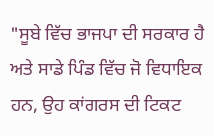"ਸੂਬੇ ਵਿੱਚ ਭਾਜਪਾ ਦੀ ਸਰਕਾਰ ਹੈ ਅਤੇ ਸਾਡੇ ਪਿੰਡ ਵਿੱਚ ਜੋ ਵਿਧਾਇਕ ਹਨ, ਉਹ ਕਾਂਗਰਸ ਦੀ ਟਿਕਟ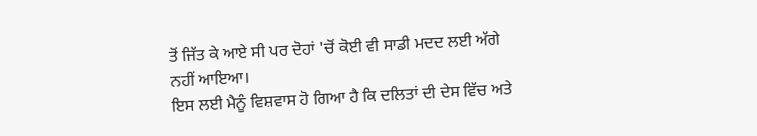ਤੋਂ ਜਿੱਤ ਕੇ ਆਏ ਸੀ ਪਰ ਦੋਹਾਂ 'ਚੋਂ ਕੋਈ ਵੀ ਸਾਡੀ ਮਦਦ ਲਈ ਅੱਗੇ ਨਹੀਂ ਆਇਆ।
ਇਸ ਲਈ ਮੈਨੂੰ ਵਿਸ਼ਵਾਸ ਹੋ ਗਿਆ ਹੈ ਕਿ ਦਲਿਤਾਂ ਦੀ ਦੇਸ ਵਿੱਚ ਅਤੇ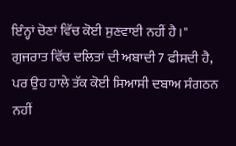ਇੰਨ੍ਹਾਂ ਚੋਣਾਂ ਵਿੱਚ ਕੋਈ ਸੁਣਵਾਈ ਨਹੀਂ ਹੈ।"
ਗੁਜਰਾਤ ਵਿੱਚ ਦਲਿਤਾਂ ਦੀ ਅਬਾਦੀ 7 ਫੀਸਦੀ ਹੈ, ਪਰ ਉਹ ਹਾਲੇ ਤੱਕ ਕੋਈ ਸਿਆਸੀ ਦਬਾਅ ਸੰਗਠਨ ਨਹੀਂ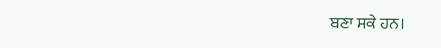ਬਣਾ ਸਕੇ ਹਨ।